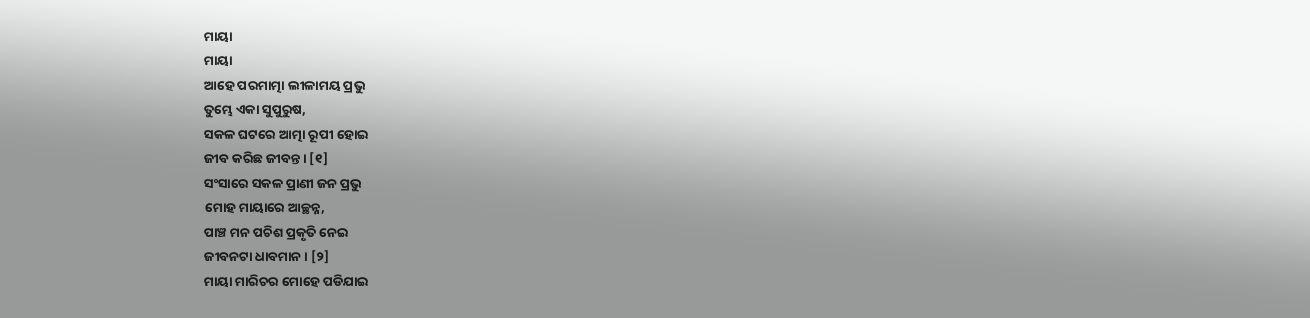ମାୟା
ମାୟା
ଆହେ ପରମାତ୍ମା ଲୀଳାମୟ ପ୍ରଭୁ
ତୁମ୍ଭେ ଏକା ସୁପୁରୁଷ,
ସକଳ ଘଟରେ ଆତ୍ମା ରୂପୀ ହୋଇ
ଜୀବ କରିଛ ଜୀବନ୍ତ। [୧]
ସଂସାରେ ସକଳ ପ୍ରାଣୀ ଜନ ପ୍ରଭୁ
ମୋହ ମାୟାରେ ଆଚ୍ଛନ୍ନ,
ପାଞ୍ଚ ମନ ପଚିଶ ପ୍ରକୃତି ନେଇ
ଜୀବନଟା ଧାବମାନ। [୨]
ମାୟା ମାରିଚର ମୋହେ ପଡିଯାଇ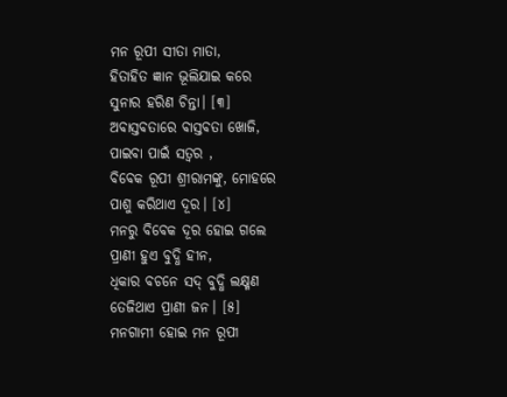ମନ ରୂପୀ ସୀତା ମାତା,
ହିତାହିତ ଜ୍ଞାନ ଭୂଲିଯାଇ କରେ
ସୁନାର ହରିଣ ଚିନ୍ତା। [୩]
ଅବାସ୍ତବତାରେ ବାସ୍ତବତା ଖୋଜି,
ପାଇବା ପାଇଁ ସତ୍ୱର ,
ବିବେକ ରୂପୀ ଶ୍ରୀରାମଙ୍କୁ, ମୋହରେ
ପାଶୁ କରିଥାଏ ଦୂର। [୪]
ମନରୁ ବିବେକ ଦୂର ହୋଇ ଗଲେ
ପ୍ରାଣୀ ହୁଏ ବୁଦ୍ଧି ହୀନ,
ଧିକାର ବଚନେ ସଦ୍ ବୁଦ୍ଧି ଲକ୍ଷ୍ମଣ
ତେଜିଥାଏ ପ୍ରାଣୀ ଜନ। [୫]
ମନଗାମୀ ହୋଇ ମନ ରୂପୀ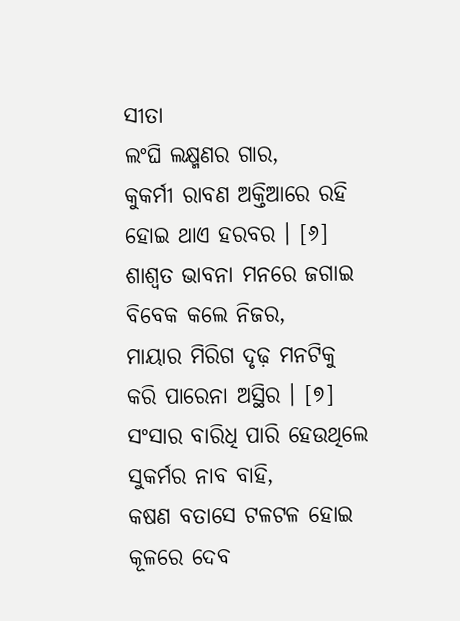ସୀତା
ଲଂଘି ଲକ୍ଷ୍ମଣର ଗାର,
କୁକର୍ମୀ ରାବଣ ଅକ୍ତିଆରେ ରହି
ହୋଇ ଥାଏ ହରବର । [୬]
ଶାଶ୍ଵତ ଭାବନା ମନରେ ଜଗାଇ
ବିବେକ କଲେ ନିଜର,
ମାୟାର ମିରିଗ ଦୃଢ଼ ମନଟିକୁ
କରି ପାରେନା ଅସ୍ଥିର । [୭]
ସଂସାର ବାରିଧି ପାରି ହେଉଥିଲେ
ସୁକର୍ମର ନାବ ବାହି,
କଷଣ ବତାସେ ଟଳଟଳ ହୋଇ
କୂଳରେ ଦେବ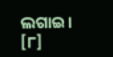ଲଗାଇ। [୮]